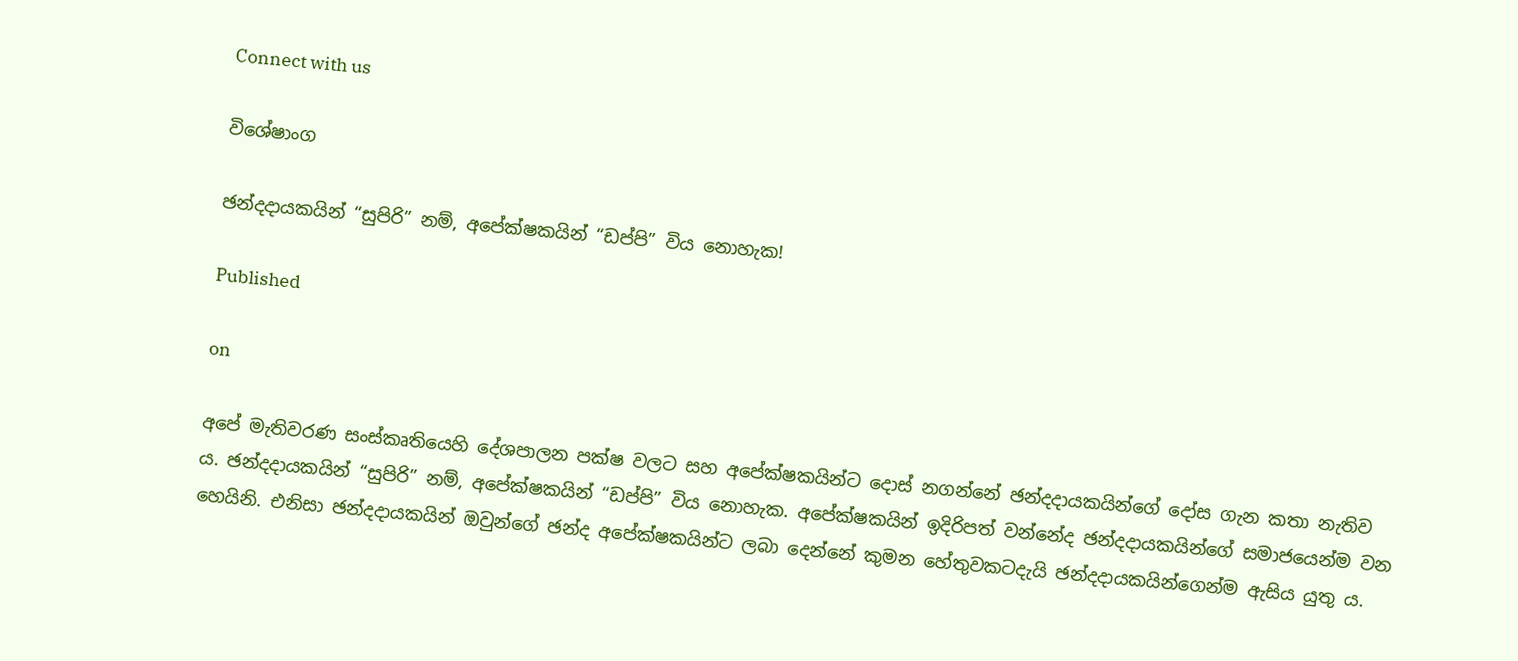Connect with us

විශේෂාංග

ඡන්දදායකයින් “සුපිරි” නම්, අපේක්ෂකයින් “ඩප්පි” විය නොහැක!

Published

on

අපේ මැතිවරණ සංස්කෘතියෙහි දේශපාලන පක්ෂ වලට සහ අපේක්ෂකයින්ට දොස් නගන්නේ ඡන්දදායකයින්ගේ දෝස ගැන කතා නැතිව ය. ඡන්දදායකයින් “සුපිරි” නම්, අපේක්ෂකයින් “ඩප්පි” විය නොහැක. අපේක්ෂකයින් ඉදිරිපත් වන්නේද ඡන්දදායකයින්ගේ සමාජයෙන්ම වන හෙයිනි. එනිසා ඡන්දදායකයින් ඔවුන්ගේ ඡන්ද අපේක්ෂකයින්ට ලබා දෙන්නේ කුමන හේතුවකටදැයි ඡන්දදායකයින්ගෙන්ම ඇසිය යුතු ය.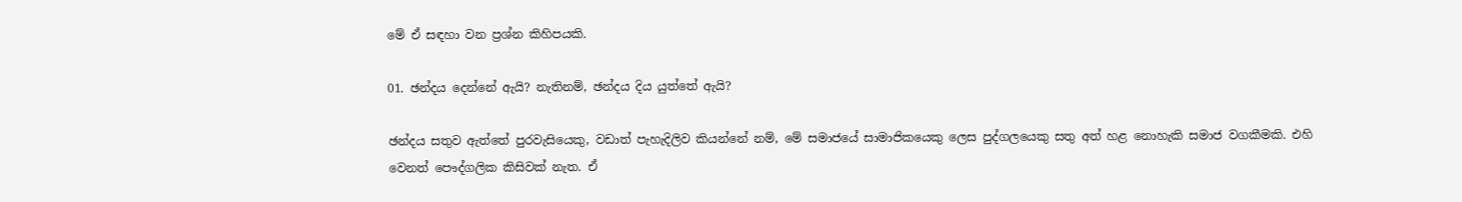මේ ඒ සඳහා වන ප්‍රශ්න කිහිපයකි.

01. ඡන්දය දෙන්නේ ඇයි? නැතිනම්, ඡන්දය දිය යුත්තේ ඇයි?

ඡන්දය සතුව ඇත්තේ පුරවැසියෙකු, වඩාත් පැහැදිලිව කියන්නේ නම්, මේ සමාජයේ සාමාජිකයෙකු ලෙස පුද්ගලයෙකු සතු අත් හළ නොහැකි සමාජ වගකීමකි. එහි වෙනත් පෞද්ගලික කිසිවක් නැත. ඒ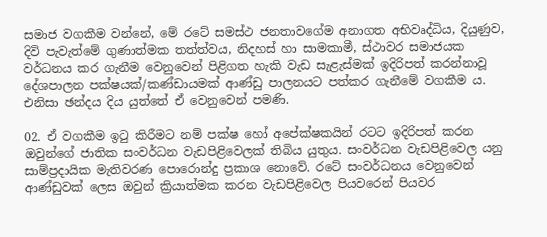සමාජ වගකීම වන්නේ, මේ රටේ සමස්ථ ජනතාවගේම අනාගත අභිවෘද්ධිය, දියුණුව, දිවි පැවැත්මේ ගුණාත්මක තත්ත්වය, නිදහස් හා සාමකාමී, ස්ථාවර සමාජයක වර්ධනය කර ගැනීම වෙනුවෙන් පිළිගත හැකි වැඩ සැළැස්මක් ඉදිරිපත් කරන්නාවූ දේශපාලන පක්ෂයක්/කණ්ඩායමක් ආණ්ඩු පාලනයට පත්කර ගැනීමේ වගකීම ය. එනිසා ඡන්දය දිය යුත්තේ ඒ වෙනුවෙන් පමණි.

02. ඒ වගකීම ඉටු කිරීමට නම් පක්ෂ හෝ අපේක්ෂකයින් රටට ඉදිරිපත් කරන ඔවුන්ගේ ජාතික සංවර්ධන වැඩපිළිවෙලක් තිබිය යුතුය. සංවර්ධන වැඩපිළිවෙල යනු සාම්ප්‍රදායික මැතිවරණ පොරොන්දු ප්‍රකාශ නොවේ. රටේ සංවර්ධනය වෙනුවෙන් ආණ්ඩුවක් ලෙස ඔවුන් ක්‍රියාත්මක කරන වැඩපිළිවෙල පියවරෙන් පියවර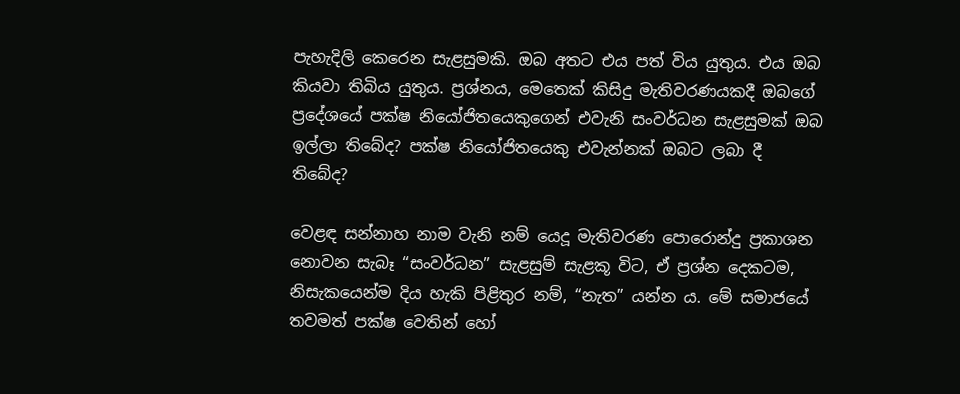පැහැදිලි කෙරෙන සැළසුමකි. ඔබ අතට එය පත් විය යුතුය. එය ඔබ කියවා තිබිය යුතුය. ප්‍රශ්නය, මෙතෙක් කිසිදු මැතිවරණයකදී ඔබගේ ප්‍රදේශයේ පක්ෂ නියෝජිතයෙකුගෙන් එවැනි සංවර්ධන සැළසුමක් ඔබ ඉල්ලා තිබේද? පක්ෂ නියෝජිතයෙකු එවැන්නක් ඔබට ලබා දී තිබේද?

වෙළඳ සන්නාහ නාම වැනි නම් යෙදූ මැතිවරණ පොරොන්දු ප්‍රකාශන නොවන සැබෑ “සංවර්ධන” සැළසුම් සැළකූ විට, ඒ ප්‍රශ්න දෙකටම, නිසැකයෙන්ම දිය හැකි පිළිතුර නම්, “නැත” යන්න ය. මේ සමාජයේ තවමත් පක්ෂ වෙතින් හෝ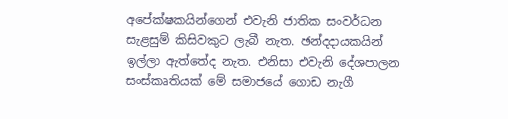අපේක්ෂකයින්ගෙන් එවැනි ජාතික සංවර්ධන සැළසුම් කිසිවකුට ලැබී නැත. ඡන්දදායකයින් ඉල්ලා ඇත්තේද නැත. එනිසා එවැනි දේශපාලන සංස්කෘතියක් මේ සමාජයේ ගොඩ නැගී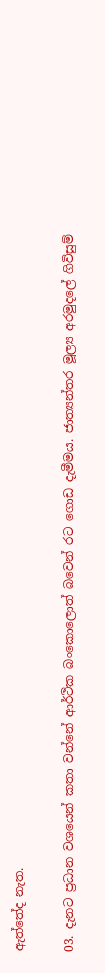ඇත්තේද නැත.

03. දැනට ප්‍රධාන වශයෙන් කතා වන්නේ ආර්ථික බංකොලොත් බවෙන් රට ගොඩ දැමීමය. ජාත්‍යන්තර මූල්‍ය අරමුදලේ ගිවිසුම්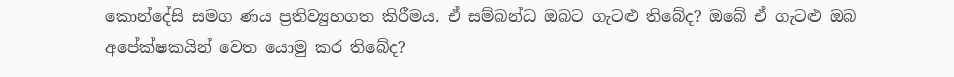කොන්දේසි සමග ණය ප්‍රතිව්‍යුහගත කිරීමය. ඒ සම්බන්ධ ඔබට ගැටළු තිබේද? ඔබේ ඒ ගැටළු ඔබ අපේක්ෂකයින් වෙත යොමු කර තිබේද?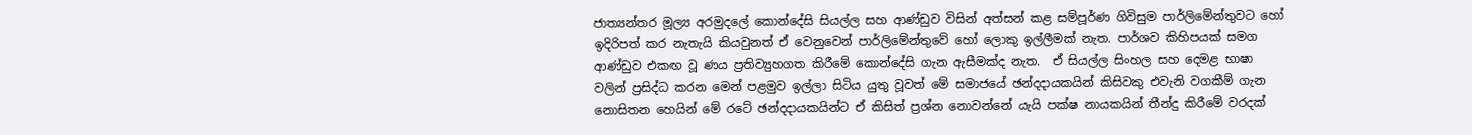ජාත්‍යන්තර මූල්‍ය අරමුදලේ කොන්දේසි සියල්ල සහ ආණ්ඩුව විසින් අත්සන් කළ සම්පූර්ණ ගිවිසුම පාර්ලිමේන්තුවට හෝ ඉදිරිපත් කර නැතැයි කියවුනත් ඒ වෙනුවෙන් පාර්ලිමේන්තුවේ හෝ ලොකු ඉල්ලීමක් නැත. පාර්ශව කිහිපයක් සමග ආණ්ඩුව එකඟ වූ ණය ප්‍රතිව්‍යුහගත කිරීමේ කොන්දේසි ගැන ඇසීමක්ද නැත.  ඒ සියල්ල සිංහල සහ දෙමළ භාෂා වලින් ප්‍රසිද්ධ කරන මෙන් පළමුව ඉල්ලා සිටිය යුතු වූවත් මේ සමාජයේ ඡන්දදායකයින් කිසිවකු එවැනි වගකීම් ගැන නොසිතන හෙයින් මේ රටේ ඡන්දදායකයින්ට ඒ කිසිත් ප්‍රශ්න නොවන්නේ යැයි පක්ෂ නායකයින් තීන්දු කිරීමේ වරදක්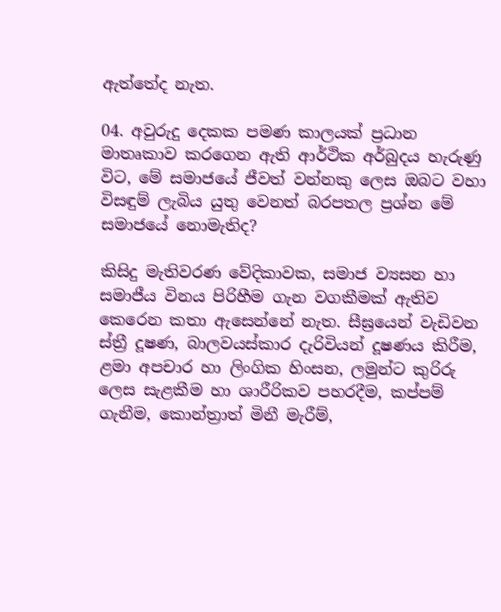ඇත්තේද නැත.

04. අවුරුදු දෙකක පමණ කාලයක් ප්‍රධාන මාතෘකාව කරගෙන ඇති ආර්ථික අර්බුදය හැරුණු විට, මේ සමාජයේ ජීවත් වන්නකු ලෙස ඔබට වහා විසඳුම් ලැබිය යුතු වෙනත් බරපතල ප්‍රශ්න මේ සමාජයේ නොමැතිද?

කිසිදු මැතිවරණ වේදිකාවක, සමාජ ව්‍යසන හා සමාජීය විනය පිරිහීම ගැන වගකීමක් ඇතිව කෙරෙන කතා ඇසෙන්නේ නැත. සීඝ්‍රයෙන් වැඩිවන ස්ත්‍රී දූෂණ, බාලවයස්කාර දැරිවියන් දූෂණය කිරීම, ළමා අපචාර හා ලිංගික හිංසන, ලමුන්ට කුරිරු ලෙස සැළකීම හා ශාරීරිකව පහරදීම, කප්පම් ගැනීම, කොන්ත්‍රාත් මිනී මැරීම්,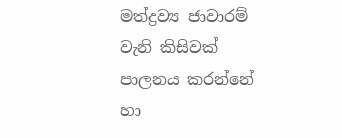මත්ද්‍රව්‍ය ජාවාරම් වැනි කිසිවක් පාලනය කරන්නේ හා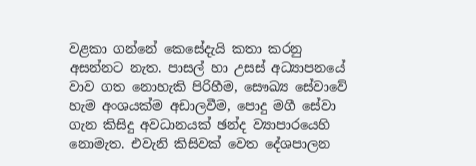වළකා ගන්නේ කෙසේදැයි කතා කරනු අසන්නට නැත. පාසල් හා උසස් අධ්‍යාපනයේ වාව ගත නොහැකි පිරිහීම, සෞඛ්‍ය සේවාවේ හැම අංශයක්ම අඩාලවීම, පොදු මගී සේවා ගැන කිසිදු අවධානයක් ඡන්ද ව්‍යාපාරයෙහි නොමැත. එවැනි කිසිවක් වෙත දේශපාලන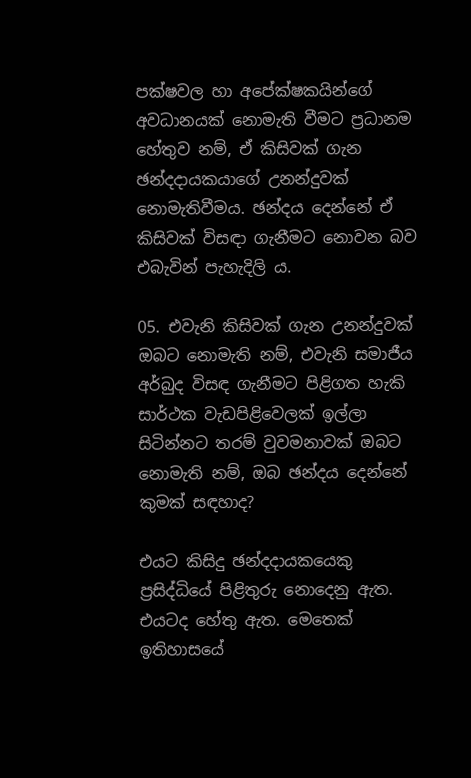පක්ෂවල හා අපේක්ෂකයින්ගේ අවධානයක් නොමැති වීමට ප්‍රධානම හේතුව නම්, ඒ කිසිවක් ගැන ඡන්දදායකයාගේ උනන්දුවක් නොමැතිවීමය. ඡන්දය දෙන්නේ ඒ කිසිවක් විසඳා ගැනීමට නොවන බව එබැවින් පැහැදිලි ය.

05. එවැනි කිසිවක් ගැන උනන්දුවක් ඔබට නොමැති නම්, එවැනි සමාජීය අර්බුද විසඳ ගැනීමට පිළිගත හැකි සාර්ථක වැඩපිළිවෙලක් ඉල්ලා සිටින්නට තරම් වුවමනාවක් ඔබට නොමැති නම්, ඔබ ඡන්දය දෙන්නේ කුමක් සඳහාද?

එයට කිසිදු ඡන්දදායකයෙකු ප්‍රසිද්ධියේ පිළිතුරු නොදෙනු ඇත. එයටද හේතු ඇත. මෙතෙක් ඉතිහාසයේ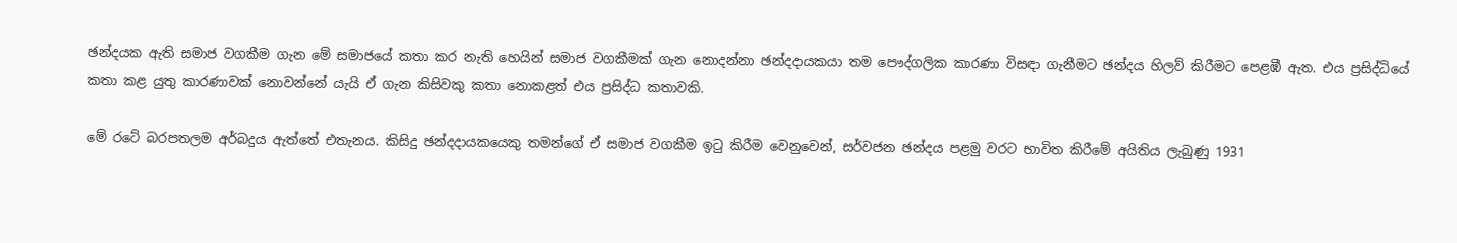ඡන්දයක ඇති සමාජ වගකීම ගැන මේ සමාජයේ කතා කර නැති හෙයින් සමාජ වගකීමක් ගැන නොදන්නා ඡන්දදායකයා තම පෞද්ගලික කාරණා විසඳා ගැනීමට ඡන්දය හිලව් කිරීමට පෙළඹී ඇත. එය ප්‍රසිද්ධියේ කතා කළ යුතු කාරණාවක් නොවන්නේ යැයි ඒ ගැන කිසිවකු කතා නොකළත් එය ප්‍රසිද්ධ කතාවකි.

මේ රටේ බරපතලම අර්බදුය ඇත්තේ එතැනය. කිසිදු ඡන්දදායකයෙකු තමන්ගේ ඒ සමාජ වගකීම ඉටු කිරීම වෙනුවෙන්, සර්වජන ඡන්දය පළමු වරට භාවිත කිරීමේ අයිතිය ලැබුණු 1931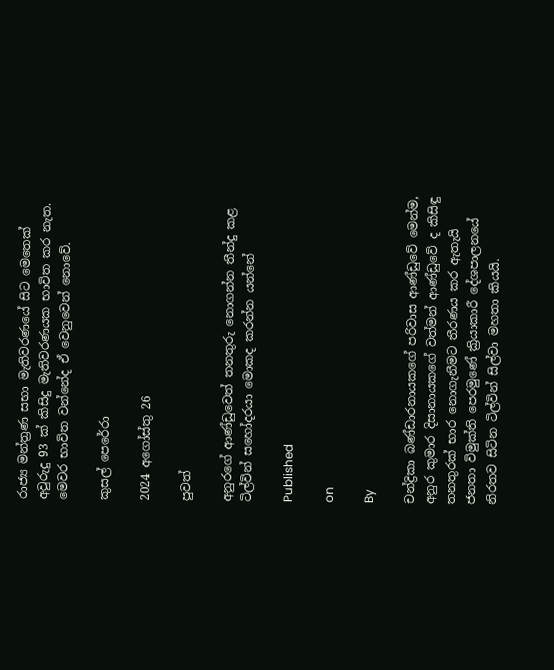රාජ්‍ය මන්ත්‍රණ සභා මැතිවරණයේ සිට මෙතෙක් අවුරුදු 93 ක් කිසිදු මැතිවරණයක භාවිත කර නැත. මෙවර භාවිත වන්නේද ඒ වෙනුවෙන් නොවේ.

කුසල් පෙරේරා

2024 අගෝස්තු 26

පුවත්

අනුරගේ ආණ්ඩුවෙත් තනතුරු නොගන්න තීන්දු කළ ටිල්වින් සහෝදරයා මොකද කරන්න යන්නේ

Published

on

By

චන්ද්‍රිකා බණ්ඩාරනායකගේ පරිවාස ආණ්ඩුවේ මෙන්ම, අනුර කුමාර දිසානායකගේ වත්මන් ආණ්ඩුවේ ද කිසිඳු තනතුරක් භාර නොගැනීමට තීරණය කර ඇතැයි ජනතා විමුක්ති පෙරමුණේ ක්‍රියාකාරී දේශපාලනයේ නිරතව සිටින ටිල්වින් සිල්වා මහතා කියයි.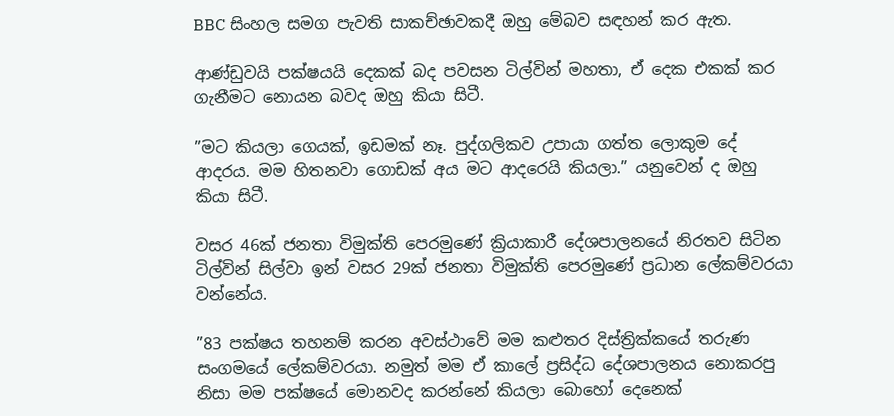BBC සිංහල සමග පැවති සාකච්ඡාවකදී ඔහු මේබව සඳහන් කර ඇත.

ආණ්ඩුවයි පක්ෂයයි දෙකක් බද පවසන ටිල්වින් මහතා, ඒ දෙක එකක් කර ගැනීමට නොයන බවද ඔහු කියා සිටී.

”මට කියලා ගෙයක්, ඉඩමක් නෑ. පුද්ගලිකව උපායා ගත්ත ලොකුම දේ ආදරය. මම හිතනවා ගොඩක් අය මට ආදරෙයි කියලා.” යනුවෙන් ද ඔහු කියා සිටී.

වසර 46ක් ජනතා විමුක්ති පෙරමුණේ ක්‍රියාකාරී දේශපාලනයේ නිරතව සිටින ටිල්වින් සිල්වා ඉන් වසර 29ක් ජනතා විමුක්ති පෙරමුණේ ප්‍රධාන ලේකම්වරයා වන්නේය.

”83 පක්ෂය තහනම් කරන අවස්ථාවේ මම කළුතර දිස්ත්‍රික්කයේ තරුණ සංගමයේ ලේකම්වරයා. නමුත් මම ඒ කාලේ ප්‍රසිද්ධ දේශපාලනය නොකරපු නිසා මම පක්ෂයේ මොනවද කරන්නේ කියලා බොහෝ දෙනෙක්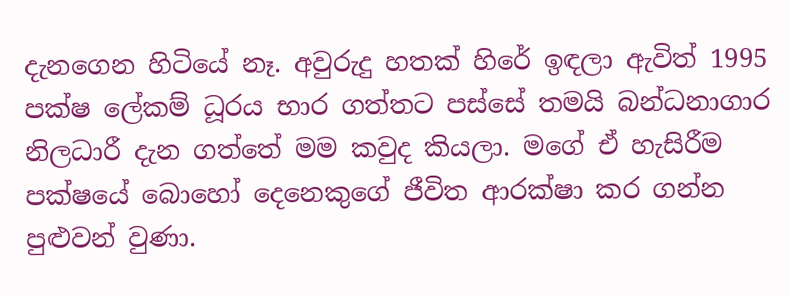දැනගෙන හිටියේ නෑ. අවුරුදු හතක් හිරේ ඉඳලා ඇවිත් 1995 පක්ෂ ලේකම් ධූරය භාර ගත්තට පස්සේ තමයි බන්ධනාගාර නිලධාරී දැන ගත්තේ මම කවුද කියලා. මගේ ඒ හැසිරීම පක්ෂයේ බොහෝ දෙනෙකුගේ ජීවිත ආරක්ෂා කර ගන්න පුළුවන් වුණා.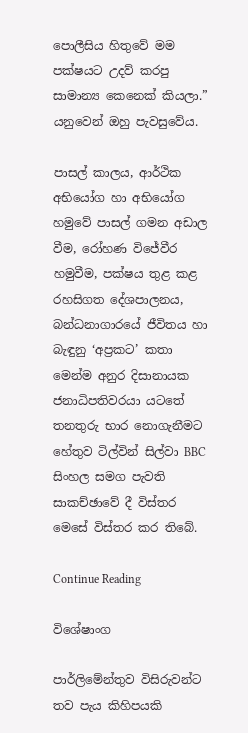පොලීසිය හිතුවේ මම පක්ෂයට උදව් කරපු සාමාන්‍ය කෙනෙක් කියලා.” යනුවෙන් ඔහු පැවසුවේය.

පාසල් කාලය, ආර්ථික අභියෝග හා අභියෝග හමුවේ පාසල් ගමන අඩාල වීම, රෝහණ විජේවීර හමුවීම, පක්ෂය තුළ කළ රහසිගත දේශපාලනය, බන්ධනාගාරයේ ජීවිතය හා බැඳුනු ‘අප්‍රකට’ කතා මෙන්ම අනුර දිසානායක ජනාධිපතිවරයා යටතේ තනතුරු භාර නොගැනීමට හේතුව ටිල්වින් සිල්වා BBC සිංහල සමග පැවති සාකච්ඡාවේ දී විස්තර මෙසේ විස්තර කර තිබේ.

Continue Reading

විශේෂාංග

පාර්ලිමේන්තුව විසිරුවන්ට තව පැය කිහිපයකි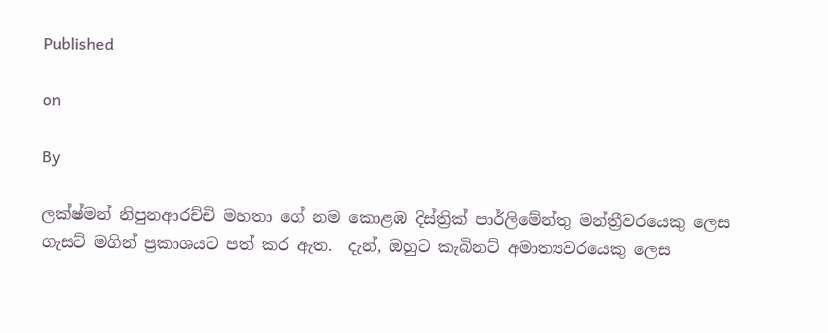Published

on

By

ලක්ෂ්මන් නිපුනආරච්චි මහතා ගේ නම කොළඹ දිස්ත්‍රික් පාර්ලිමේන්තු මන්ත්‍රීවරයෙකු ලෙස ගැසට් මගින් ප්‍රකාශයට පත් කර ඇත.  දැන්, ඔහුට කැබිනට් අමාත්‍යවරයෙකු ලෙස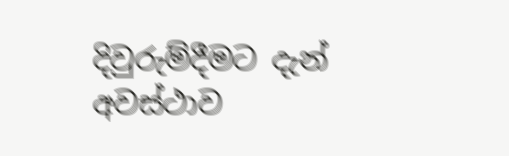දිවුරුම්දීමට දැන් අවස්ථාව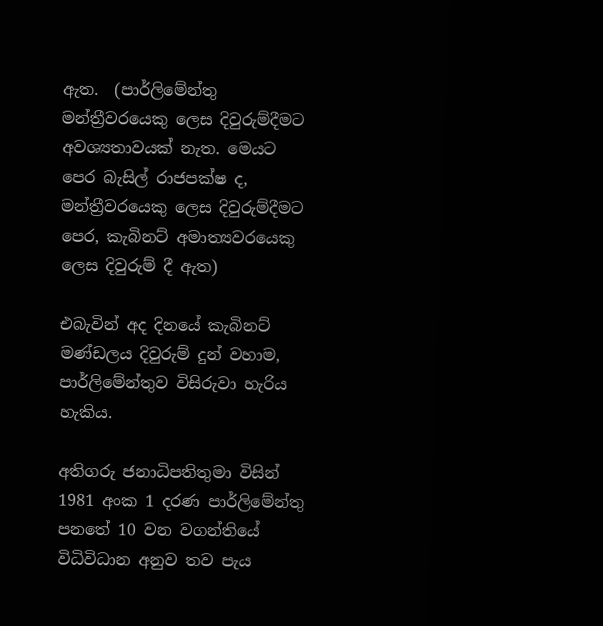ඇත.  (පාර්ලිමේන්තු මන්ත්‍රීවරයෙකු ලෙස දිවුරුම්දීමට අවශ්‍යතාවයක් නැත. මෙයට පෙර බැසිල් රාජපක්ෂ ද, මන්ත්‍රීවරයෙකු ලෙස දිවුරුම්දීමට පෙර, කැබිනට් අමාත්‍යවරයෙකු ලෙස දිවුරුම් දී ඇත)

එබැවින් අද දිනයේ කැබිනට් මණ්ඩලය දිවුරුම් දුන් වහාම, පාර්ලිමේන්තුව විසිරුවා හැරිය හැකිය.

අතිගරු ජනාධිපතිතුමා විසින් 1981 අංක 1 දරණ පාර්ලිමේන්තු පනතේ 10 වන වගන්තියේ විධිවිධාන අනුව තව පැය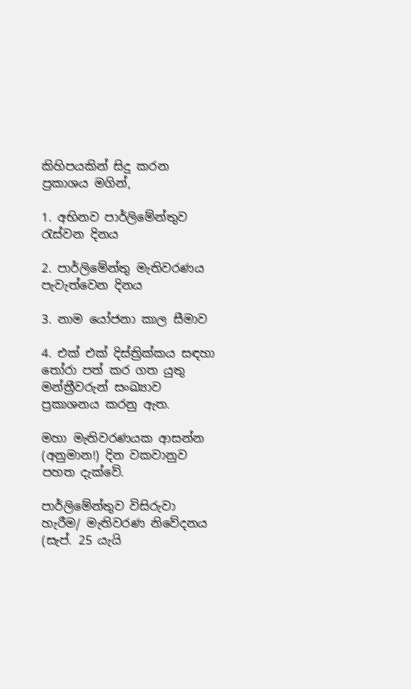කිහිපයකින් සිදු කරන ප්‍රකාශය මගින්,

1. අභිනව පාර්ලිමේන්තුව රැස්වන දිනය

2. පාර්ලිමේන්තු මැතිවරණය පැවැත්වෙන දිනය

3. නාම යෝජනා කාල සීමාව

4. එක් එක් දිස්ත්‍රික්කය සඳහා තෝරා පත් කර ගත යුතු මන්ත්‍රීවරුන් සංඛ්‍යාව  ප්‍රකාශනය කරනු ඇත.

මහා මැතිවරණයක ආසන්න (අනුමාන!) දින වකවානුව පහත දැක්වේ.

පාර්ලිමේන්තුව විසිරුවා හැරීම/ මැතිවරණ නිවේදනය (සැප්. 25 යැයි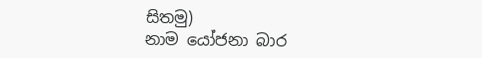සිතමු)
නාම යෝජනා බාර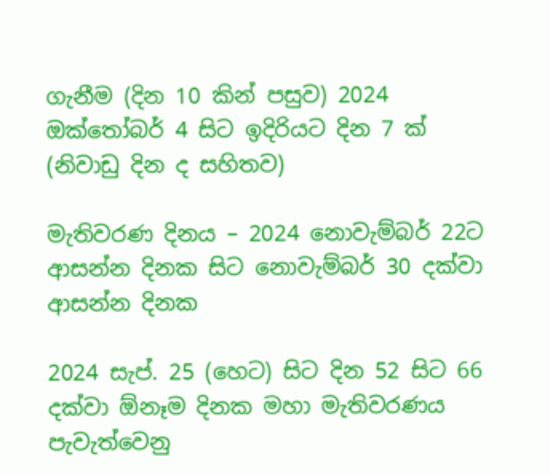ගැනීම (දින 10 කින් පසුව) 2024 ඔක්තෝබර් 4 සිට ඉදිරියට දින 7 ක්  (නිවාඩු දින ද සහිතව)

මැතිවරණ දිනය – 2024 නොවැම්බර් 22ට ආසන්න දිනක සිට නොවැම්බර් 30 දක්වා ආසන්න දිනක

2024 සැප්. 25 (හෙට) සිට දින 52 සිට 66 දක්වා ඕනෑම දිනක මහා මැතිවරණය පැවැත්වෙනු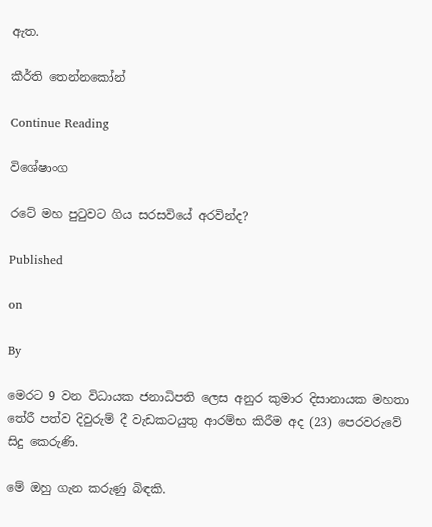ඇත.

කීර්ති තෙන්නකෝන්

Continue Reading

විශේෂාංග

රටේ මහ පුටුවට ගිය සරසවියේ අරවින්ද?

Published

on

By

මෙරට 9 වන විධායක ජනාධිපති ලෙස අනුර කුමාර දිසානායක මහතා තේරී පත්ව දිවුරුම් දී වැඩකටයුතු ආරම්භ කිරීම අද (23) පෙරවරුවේ සිදු කෙරුණි.

මේ ඔහු ගැන කරුණු බිඳකි.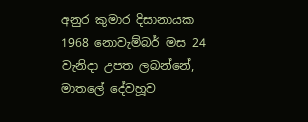අනුර කුමාර දිසානායක 1968 නොවැම්බර් මස 24 වැනිදා උපත ලබන්නේ, මාතලේ දේවහූව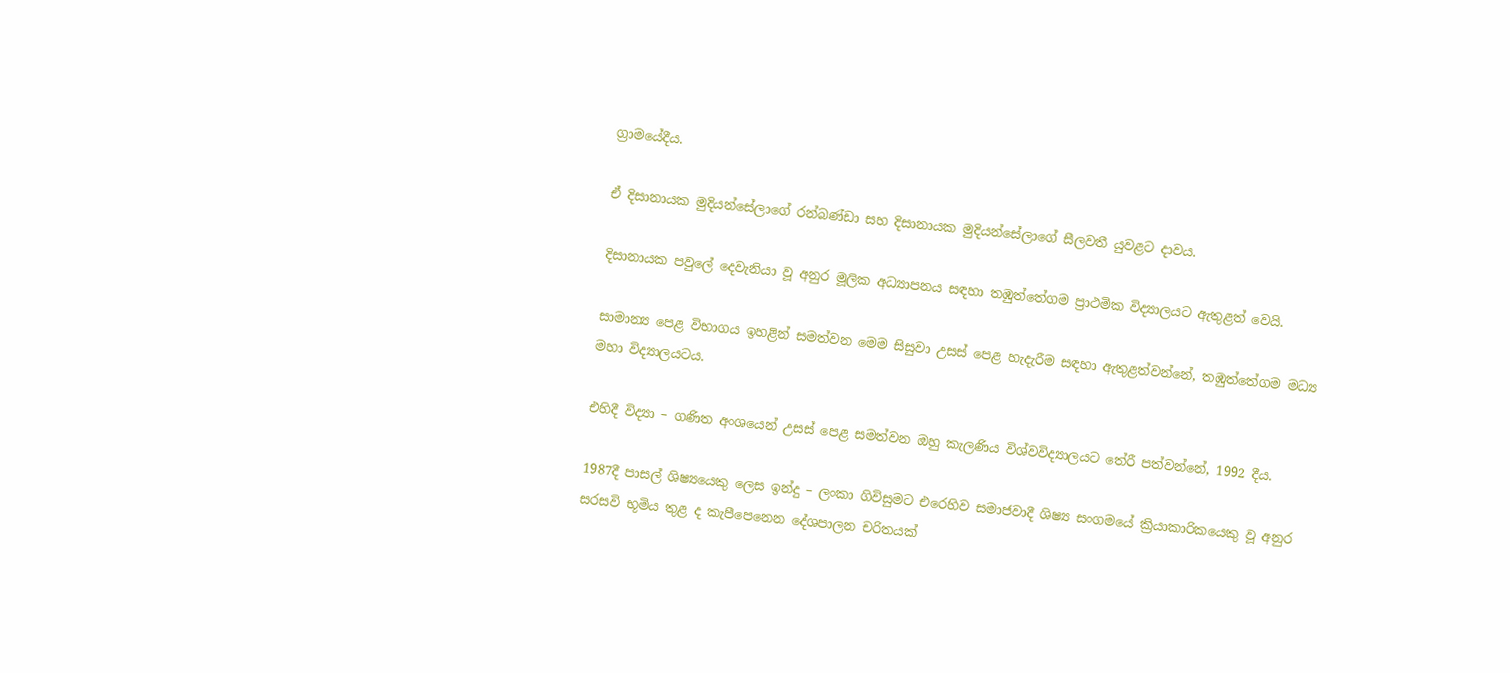ග්‍රාමයේදීය.

ඒ දිසානායක මුදියන්සේලාගේ රන්බණ්ඩා සහ දිසානායක මුදියන්සේලාගේ සීලවතී යුවළට දාවය.

දිසානායක පවුලේ දෙවැනියා වූ අනුර මූලික අධ්‍යාපනය සඳහා තඹුත්තේගම ප්‍රාථමික විද්‍යාලයට ඇතුළත් වෙයි.

සාමාන්‍ය පෙළ විභාගය ඉහළින් සමත්වන මෙම සිසුවා උසස් පෙළ හැදැරීම සඳහා ඇතුළත්වන්නේ, තඹුත්තේගම මධ්‍ය මහා විද්‍යාලයටය.

එහිදී විද්‍යා – ගණිත අංශයෙන් උසස් පෙළ සමත්වන ඔහු කැලණිය විශ්වවිද්‍යාලයට තේරී පත්වන්නේ, 1992 දීය.

1987දී පාසල් ශිෂ්‍යයෙකු ලෙස ඉන්දු – ලංකා ගිවිසුමට එරෙහිව සමාජවාදී ශිෂ්‍ය සංගමයේ ක්‍රියාකාරිකයෙකු වූ අනුර සරසවි භූමිය තුළ ද කැපීපෙනෙන දේශපාලන චරිතයක්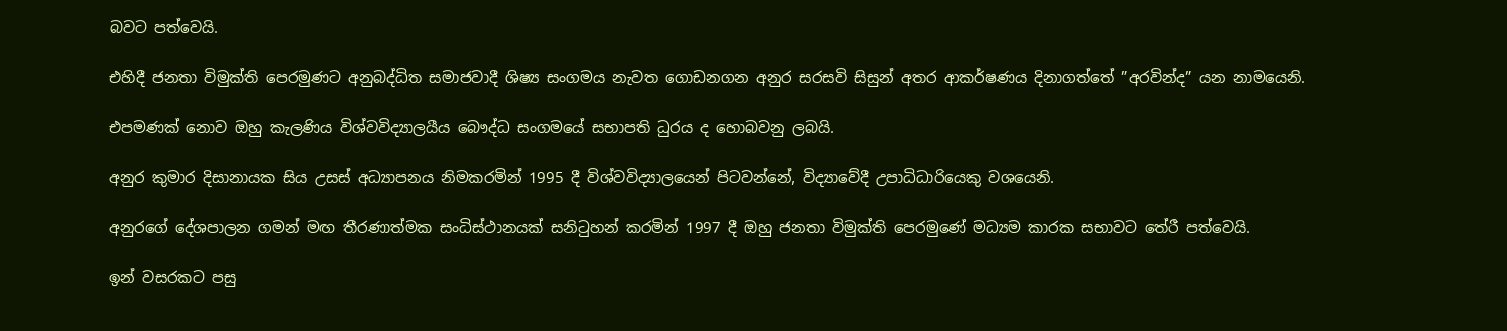බවට පත්වෙයි.

එහිදී ජනතා විමුක්ති පෙරමුණට අනුබද්ධිත සමාජවාදී ශිෂ්‍ය සංගමය නැවත ගොඩනගන අනුර සරසවි සිසුන් අතර ආකර්ෂණය දිනාගත්තේ ”අරවින්ද” යන නාමයෙනි.

එපමණක් නොව ඔහු කැලණිය විශ්වවිද්‍යාලයීය බෞද්ධ සංගමයේ සභාපති ධුරය ද හොබවනු ලබයි.

අනුර කුමාර දිසානායක සිය උසස් අධ්‍යාපනය නිමකරමින් 1995 දී විශ්වවිද්‍යාලයෙන් පිටවන්නේ, විද්‍යාවේදී උපාධිධාරියෙකු වශයෙනි.

අනුරගේ දේශපාලන ගමන් මඟ තීරණාත්මක සංධිස්ථානයක් සනිටුහන් කරමින් 1997 දී ඔහු ජනතා විමුක්ති පෙරමුණේ මධ්‍යම කාරක සභාවට තේරී පත්වෙයි.

ඉන් වසරකට පසු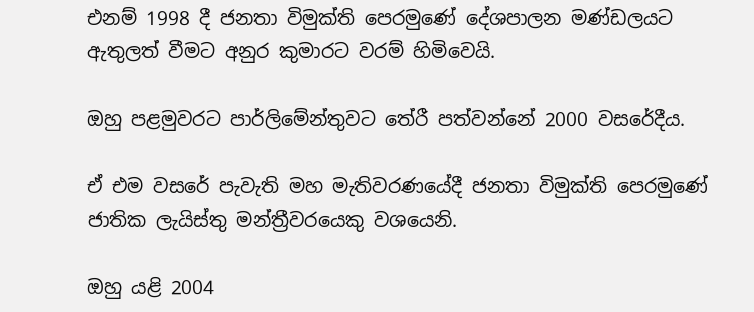එනම් 1998 දී ජනතා විමුක්ති පෙරමුණේ දේශපාලන මණ්ඩලයට ඇතුලත් වීමට අනුර කුමාරට වරම් හිමිවෙයි.

ඔහු පළමුවරට පාර්ලිමේන්තුවට තේරී පත්වන්නේ 2000 වසරේදීය.

ඒ එම වසරේ පැවැති මහ මැතිවරණයේදී ජනතා විමුක්ති පෙරමුණේ ජාතික ලැයිස්තු මන්ත්‍රීවරයෙකු වශයෙනි.

ඔහු යළි 2004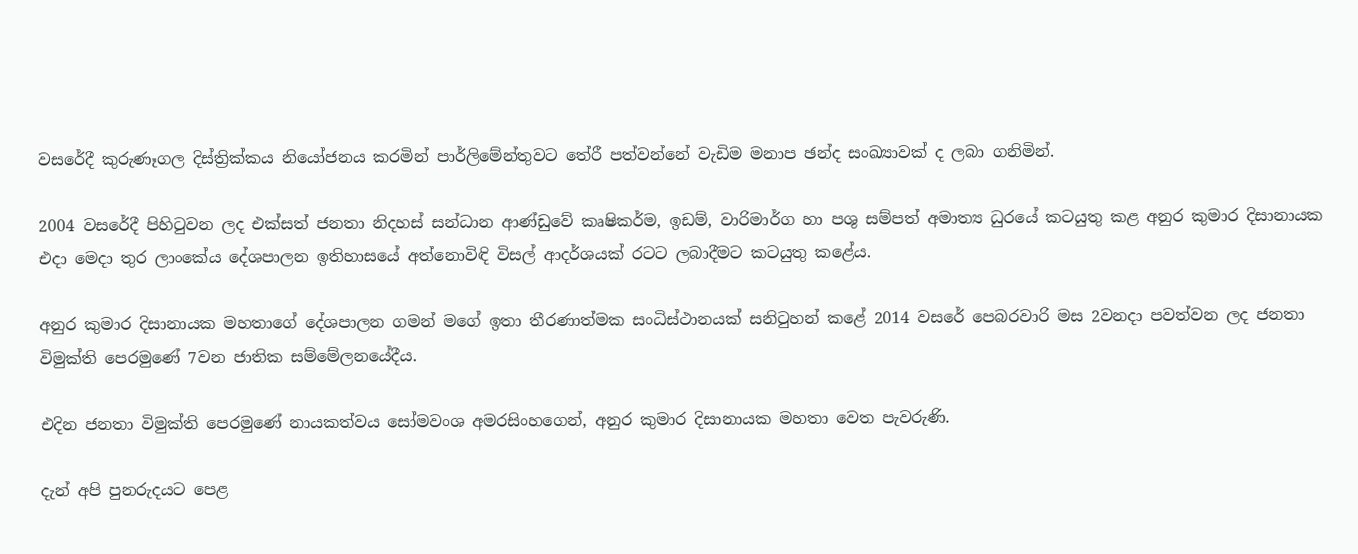වසරේදී කුරුණෑගල දිස්ත්‍රික්කය නියෝජනය කරමින් පාර්ලිමේන්තුවට තේරී පත්වන්නේ වැඩිම මනාප ඡන්ද සංඛ්‍යාවක් ද ලබා ගනිමින්.

2004 වසරේදී පිහිටුවන ලද එක්සත් ජනතා නිදහස් සන්ධාන ආණ්ඩුවේ කෘෂිකර්ම, ඉඩම්, වාරිමාර්ග හා පශු සම්පත් අමාත්‍ය ධුරයේ කටයුතු කළ අනුර කුමාර දිසානායක එදා මෙදා තුර ලාංකේය දේශපාලන ඉතිහාසයේ අත්නොවිඳි විසල් ආදර්ශයක් රටට ලබාදීමට කටයුතු කළේය.

අනුර කුමාර දිසානායක මහතාගේ දේශපාලන ගමන් මගේ ඉතා තීරණාත්මක සංධිස්ථානයක් සනිටුහන් කළේ 2014 වසරේ පෙබරවාරි මස 2වනදා පවත්වන ලද ජනතා විමුක්ති පෙරමුණේ 7වන ජාතික සම්මේලනයේදීය.

එදින ජනතා විමුක්ති පෙරමුණේ නායකත්වය සෝමවංශ අමරසිංහගෙන්, අනුර කුමාර දිසානායක මහතා වෙත පැවරුණි.

දැන් අපි පුනරුදයට පෙළ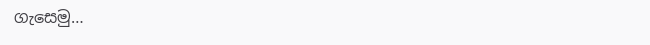ගැසෙමු…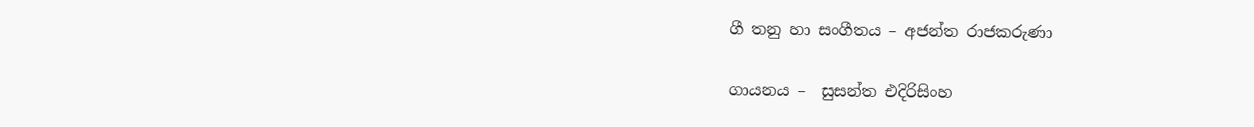ගී තනු හා සංගීතය – අජන්ත රාජකරුණා

ගායනය –  සුසන්ත එදිරිසිංහ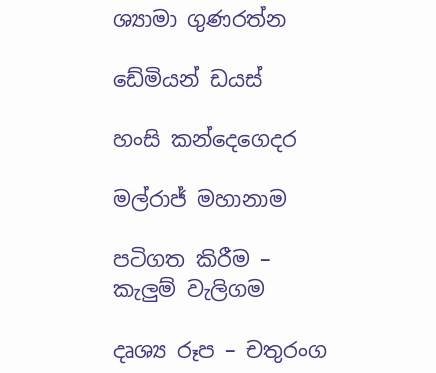ශ්‍යාමා ගුණරත්න

ඩේමියන් ඩයස්

හංසි කන්දෙගෙදර

මල්රාජ් මහානාම

පටිගත කිරීම – කැලුම් වැලිගම

දෘශ්‍ය රූප – චතුරංග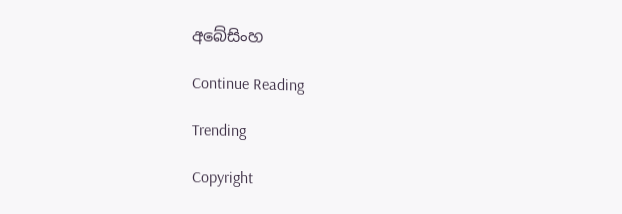අබේසිංහ

Continue Reading

Trending

Copyright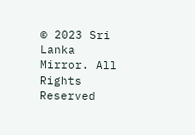© 2023 Sri Lanka Mirror. All Rights Reserved